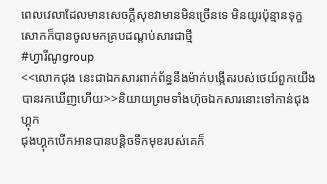ពេលវេលាដែលមានសេចក្តីសុខវាមានមិនច្រើនទេ មិនយូរប៉ុន្មានទុក្ខសោកក៏បានចូលមកគ្របដណ្តប់សារជាថ្មី
#ហ្វារីណូgroup
<<លោកជុង នេះជាឯកសារពាក់ព័ន្ធនឹងម៉ាក់បង្កើតរបស់ថេយ៍ពួកយើងបានរកឃើញហើយ>>និយាយព្រមទាំងហ៊ុចឯកសារនោះទៅកាន់ជុងហ្គុក
ជុងហ្គុកបើកអានបានបន្តិចទឹកមុខរបស់គេក៏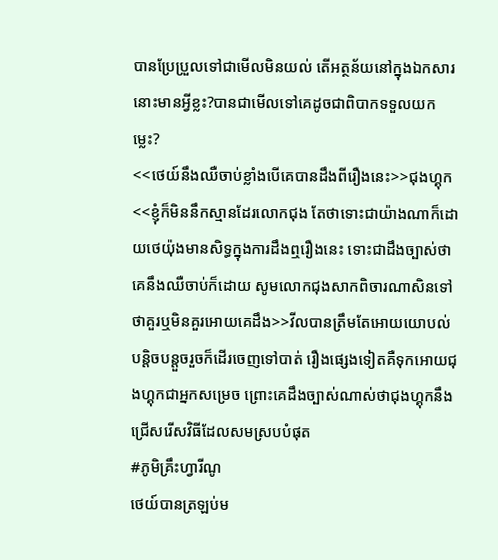បានប្រែប្រួលទៅជាមើលមិនយល់ តើអត្ថន័យនៅក្នុងឯកសារនោះមានអ្វីខ្លះ?បានជាមើលទៅគេដូចជាពិបាកទទួលយកម្លេះ?
<<ថេយ៍នឹងឈឺចាប់ខ្លាំងបើគេបានដឹងពីរឿងនេះ>>ជុងហ្គុក
<<ខ្ញុំក៏មិននឹកស្មានដែរលោកជុង តែថាទោះជាយ៉ាងណាក៏ដោយថេយ៉ុងមានសិទ្ធក្នុងការដឹងឮរឿងនេះ ទោះជាដឹងច្បាស់ថាគេនឹងឈឺចាប់ក៏ដោយ សូមលោកជុងសាកពិចារណាសិនទៅថាគួរឬមិនគួរអោយគេដឹង>>វីលបានត្រឹមតែអោយយោបល់បន្តិចបន្តួចរួចក៏ដើរចេញទៅបាត់ រឿងផ្សេងទៀតគឺទុកអោយជុងហ្គុកជាអ្នកសម្រេច ព្រោះគេដឹងច្បាស់ណាស់ថាជុងហ្គុកនឹងជ្រើសរើសវិធីដែលសមស្របបំផុត
#ភូមិគ្រឹះហ្វារីណូ
ថេយ៍បានត្រឡប់ម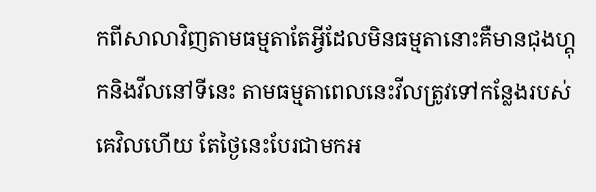កពីសាលាវិញតាមធម្មតាតែអ្វីដែលមិនធម្មតានោះគឺមានជុងហ្គុកនិងវីលនៅទីនេះ តាមធម្មតាពេលនេះវីលត្រូវទៅកន្លែងរបស់គេវិលហើយ តែថ្ងៃនេះបែរជាមកអ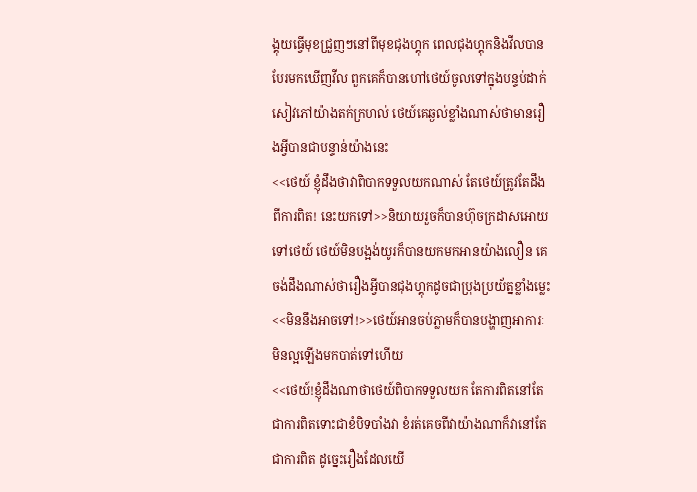ង្គុយធ្វើមុខជ្រួញៗនៅពីមុខជុងហ្គុក ពេលជុងហ្គុកនិងវីលបានបែរមកឃើញវីល ពួកគេក៏បានហៅថេយ៍ចូលទៅក្នុងបន្ទប់ដាក់សៀវភៅយ៉ាងតក់ក្រហល់ ថេយ៍គេឆ្ងល់ខ្លាំងណាស់ថាមានរឿងអ្វីបានជាបន្ទាន់យ៉ាងនេះ
<<ថេយ៍ ខ្ញុំដឹងថាវាពិបាកទទួលយកណាស់ តែថេយ៍ត្រូវតែដឹងពីការពិត! នេះយកទៅ>>និយាយរួចក៏បានហ៊ុចក្រដាសអោយទៅថេយ៍ ថេយ៍មិនបង្អង់យូរក៏បានយកមកអានយ៉ាងលឿន គេចង់ដឹងណាស់ថារឿងអ្វីបានជុងហ្គុកដូចជាប្រុងប្រយ័ត្នខ្លាំងម្លេះ
<<មិននឹងអាចទៅ!>>ថេយ៍អានចប់ភ្លាមក៏បានបង្ហាញអាការៈមិនល្អឡើងមកបាត់ទៅហើយ
<<ថេយ៍!ខ្ញុំដឹងណាថាថេយ៍ពិបាកទទួលយក តែការពិតនៅតែជាការពិតទោះជាខំបិទបាំងវា ខំរត់គេចពីវាយ៉ាងណាក៏វានៅតែជាការពិត ដូច្នេះរឿងដែលយើ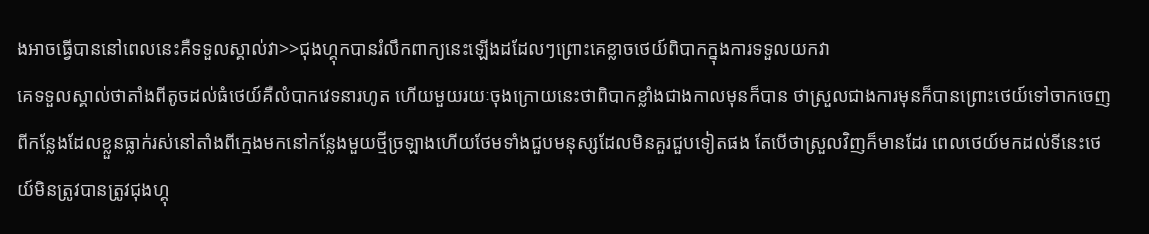ងអាចធ្វើបាននៅពេលនេះគឺទទួលស្គាល់វា>>ជុងហ្គុកបានរំលឹកពាក្យនេះឡើងដដែលៗព្រោះគេខ្លាចថេយ៍ពិបាកក្នុងការទទួលយកវា
គេទទួលស្គាល់ថាតាំងពីតូចដល់ធំថេយ៍គឺលំបាកវេទនារហូត ហើយមួយរយៈចុងក្រោយនេះថាពិបាកខ្លាំងជាងកាលមុនក៏បាន ថាស្រួលជាងការមុនក៏បានព្រោះថេយ៍ទៅចាកចេញពីកន្លែងដែលខ្លួនធ្លាក់រស់នៅតាំងពីក្មេងមកនៅកន្លែងមួយថ្មីច្រឡាងហើយថែមទាំងជួបមនុស្សដែលមិនគួរជួបទៀតផង តែបើថាស្រួលវិញក៏មានដែរ ពេលថេយ៍មកដល់ទីនេះថេយ៍មិនត្រូវបានត្រូវជុងហ្គុ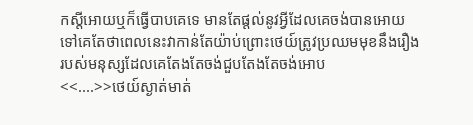កស្តីអោយឬក៏ធ្វើបាបគេទេ មានតែផ្តល់នូវអ្វីដែលគេចង់បានអោយទៅគេតែថាពេលនេះវាកាន់តែយ៉ាប់ព្រោះថេយ៍ត្រូវប្រឈមមុខនឹងរឿងរបស់មនុស្សដែលគេតែងតែចង់ជួបតែងតែចង់អោប
<<....>>ថេយ៍ស្ងាត់មាត់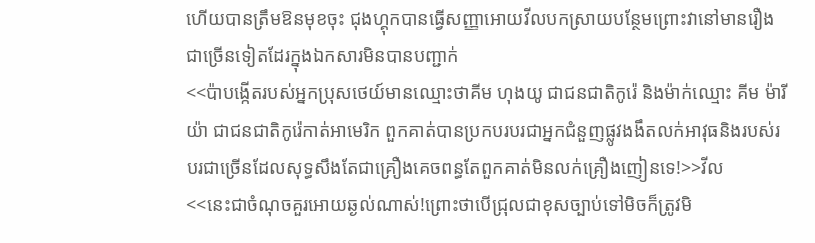ហើយបានត្រឹមឱនមុខចុះ ជុងហ្គុកបានធ្វើសញ្ញាអោយវីលបកស្រាយបន្ថែមព្រោះវានៅមានរឿងជាច្រើនទៀតដែរក្នុងឯកសារមិនបានបញ្ជាក់
<<ប៉ាបង្កើតរបស់អ្នកប្រុសថេយ៍មានឈ្មោះថាគីម ហុងយូ ជាជនជាតិកូរ៉េ និងម៉ាក់ឈ្មោះ គីម ម៉ារីយ៉ា ជាជនជាតិកូរ៉េកាត់អាមេរិក ពួកគាត់បានប្រកបរបរជាអ្នកជំនួញផ្លូវងងឹតលក់អាវុធនិងរបស់របរជាច្រើនដែលសុទ្ធសឹងតែជាគ្រឿងគេចពន្ធតែពួកគាត់មិនលក់គ្រឿងញៀនទេ!>>វីល
<<នេះជាចំណុចគួរអោយឆ្ងល់ណាស់!ព្រោះថាបើជ្រុលជាខុសច្បាប់ទៅមិចក៏ត្រូវមិ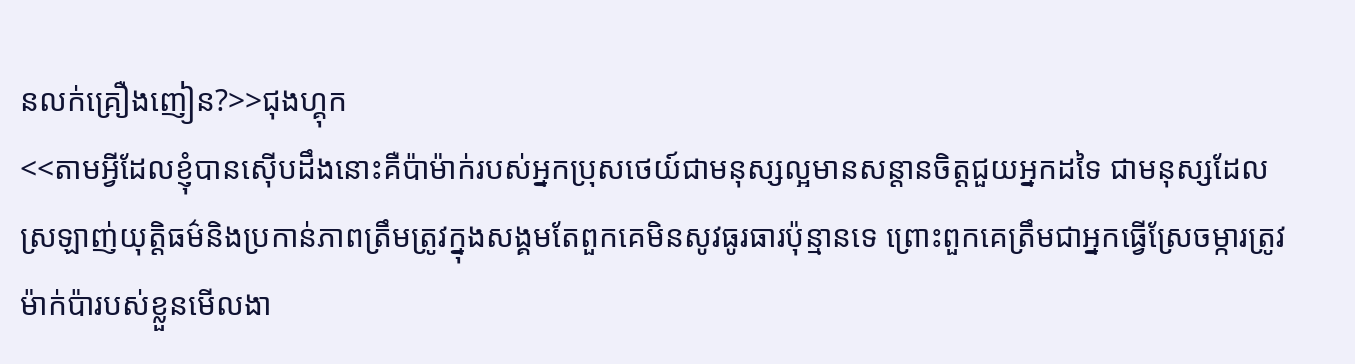នលក់គ្រឿងញៀន?>>ជុងហ្គុក
<<តាមអ្វីដែលខ្ញុំបានស៊ើបដឹងនោះគឺប៉ាម៉ាក់របស់អ្នកប្រុសថេយ៍ជាមនុស្សល្អមានសន្តានចិត្តជួយអ្នកដទៃ ជាមនុស្សដែលស្រឡាញ់យុត្តិធម៌និងប្រកាន់ភាពត្រឹមត្រូវក្នុងសង្គមតែពួកគេមិនសូវធូរធារប៉ុន្មានទេ ព្រោះពួកគេត្រឹមជាអ្នកធ្វើស្រែចម្ការត្រូវម៉ាក់ប៉ារបស់ខ្លួនមើលងា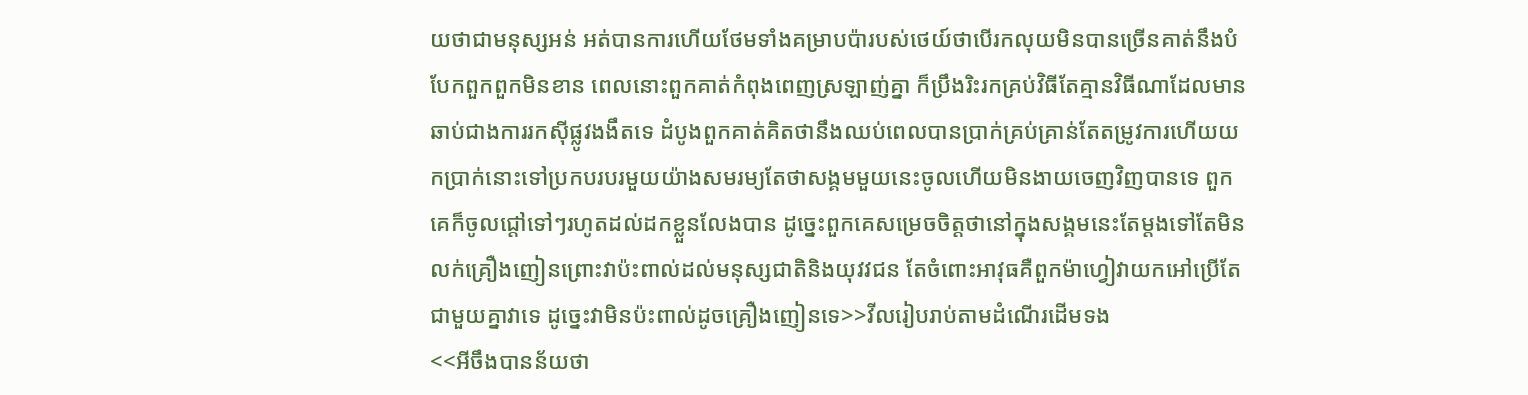យថាជាមនុស្សអន់ អត់បានការហើយថែមទាំងគម្រាបប៉ារបស់ថេយ៍ថាបើរកលុយមិនបានច្រើនគាត់នឹងបំបែកពួកពួកមិនខាន ពេលនោះពួកគាត់កំពុងពេញស្រឡាញ់គ្នា ក៏ប្រឹងរិះរកគ្រប់វិធីតែគ្មានវិធីណាដែលមានឆាប់ជាងការរកស៊ីផ្លូវងងឹតទេ ដំបូងពួកគាត់គិតថានឹងឈប់ពេលបានប្រាក់គ្រប់គ្រាន់តែតម្រូវការហើយយកប្រាក់នោះទៅប្រកបរបរមួយយ៉ាងសមរម្យតែថាសង្គមមួយនេះចូលហើយមិនងាយចេញវិញបានទេ ពួកគេក៏ចូលជ្តៅទៅៗរហូតដល់ដកខ្លួនលែងបាន ដូច្នេះពួកគេសម្រេចចិត្តថានៅក្នុងសង្គមនេះតែម្តងទៅតែមិនលក់គ្រឿងញៀនព្រោះវាប៉ះពាល់ដល់មនុស្សជាតិនិងយុវវជន តែចំពោះអាវុធគឺពួកម៉ាហ្វៀវាយកអៅប្រើតែជាមួយគ្នាវាទេ ដូច្នេះវាមិនប៉ះពាល់ដូចគ្រឿងញៀនទេ>>វីលរៀបរាប់តាមដំណើរដើមទង
<<អីចឹងបានន័យថា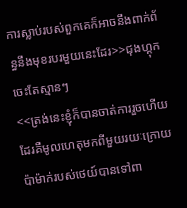ការស្លាប់របស់ពួកគេក៏អាចនឹងពាក់ព័ន្ធនឹងមុខរបរមួយនេះដែរ>>ជុងហ្គុកចេះតែស្មានៗ
<<ត្រង់នេះខ្ញុំក៏បានចាត់ការរួចហើយដែរគឺមូលហេតុមកពីមួយរយៈក្រោយប៉ាម៉ាក់របស់ថេយ៍បានទៅពា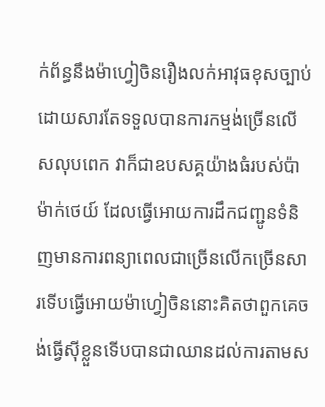ក់ព័ន្ធនឹងម៉ាហ្វៀចិនរឿងលក់អាវុធខុសច្បាប់ ដោយសារតែទទួលបានការកម្មង់ច្រើនលើសលុបពេក វាក៏ជាឧបសគ្គយ៉ាងធំរបស់ប៉ាម៉ាក់ថេយ៍ ដែលធ្វើអោយការដឹកជញ្ជូនទំនិញមានការពន្យាពេលជាច្រើនលើកច្រើនសារទើបធ្វើអោយម៉ាហ្វៀចិននោះគិតថាពួកគេចង់ធ្វើស៊ីខ្លួនទើបបានជាឈានដល់ការតាមស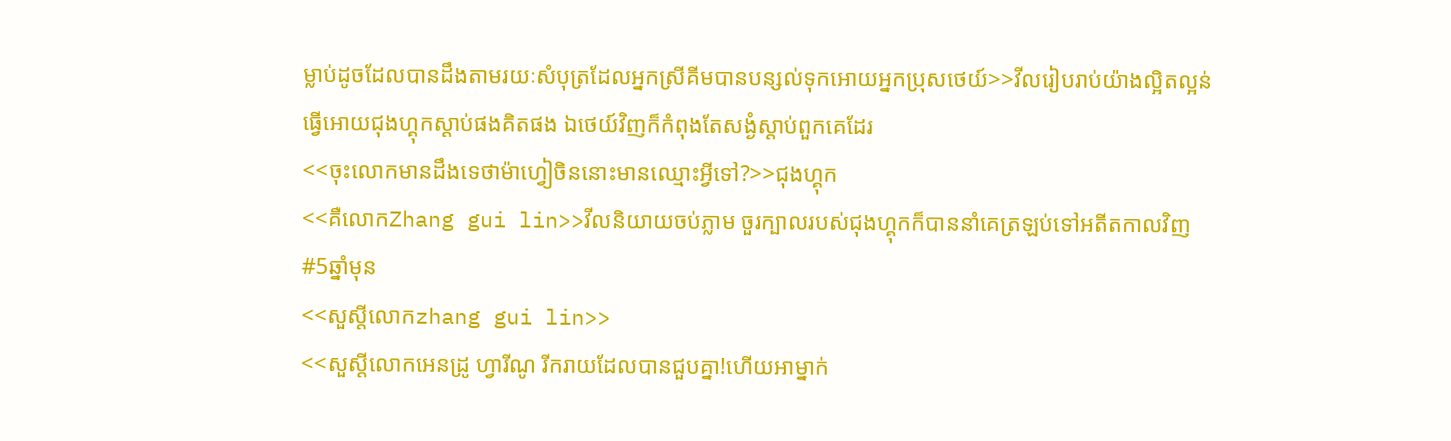ម្លាប់ដូចដែលបានដឹងតាមរយៈសំបុត្រដែលអ្នកស្រីគីមបានបន្សល់ទុកអោយអ្នកប្រុសថេយ៍>>វីលរៀបរាប់យ៉ាងល្អិតល្អន់ ធ្វើអោយជុងហ្គុកស្តាប់ផងគិតផង ឯថេយ៍វិញក៏កំពុងតែសង្ងំស្តាប់ពួកគេដែរ
<<ចុះលោកមានដឹងទេថាម៉ាហ្វៀចិននោះមានឈ្មោះអ្វីទៅ?>>ជុងហ្គុក
<<គឺលោកZhang gui lin>>វីលនិយាយចប់ភ្លាម ចួរក្បាលរបស់ជុងហ្គុកក៏បាននាំគេត្រឡប់ទៅអតីតកាលវិញ
#5ឆ្នាំមុន
<<សួស្តីលោកzhang gui lin>>
<<សួស្តីលោកអេនដ្រូ ហ្វារីណូ រីករាយដែលបានជួបគ្នា!ហើយអាម្នាក់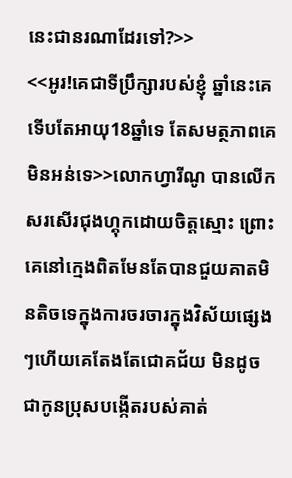នេះជានរណាដែរទៅ?>>
<<អូរ!គេជាទីប្រឹក្សារបស់ខ្ញុំ ឆ្នាំនេះគេទើបតែអាយុ18ឆ្នាំទេ តែសមត្ថភាពគេមិនអន់ទេ>>លោកហ្វារីណូ បានលើកសរសើរជុងហ្គុកដោយចិត្តស្មោះ ព្រោះគេនៅក្មេងពិតមែនតែបានជួយគាតមិនតិចទេក្នុងការចរចារក្នុងវិស័យផ្សេងៗហើយគេតែងតែជោគជ័យ មិនដូចជាកូនប្រុសបង្កើតរបស់គាត់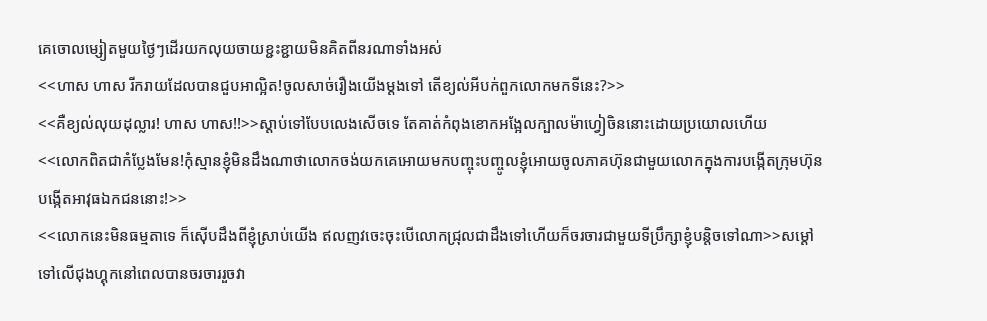គេចោលម្សៀតមួយថ្ងៃៗដើរយកលុយចាយខ្ជះខ្ជាយមិនគិតពីនរណាទាំងអស់
<<ហាស ហាស រីករាយដែលបានជួបអាល្អិត!ចូលសាច់រឿងយើងម្តងទៅ តើខ្យល់អីបក់ពួកលោកមកទីនេះ?>>
<<គឺខ្យល់លុយដុល្លារ! ហាស ហាស!!>>ស្តាប់ទៅបែបលេងសើចទេ តែគាត់កំពុងខោកអង្អែលក្បាលម៉ាហ្វៀចិននោះដោយប្រយោលហើយ
<<លោកពិតជាកំប្លែងមែន!កុំស្មានខ្ញុំមិនដឹងណាថាលោកចង់យកគេអោយមកបញ្ចុះបញ្ចូលខ្ញុំអោយចូលភាគហ៊ុនជាមួយលោកក្នុងការបង្កើតក្រុមហ៊ុនបង្កើតអាវុធឯកជននោះ!>>
<<លោកនេះមិនធម្មតាទេ ក៏ស៊ើបដឹងពីខ្ញុំស្រាប់យើង ឥលញវចេះចុះបើលោកជ្រុលជាដឹងទៅហើយក៏ចរចារជាមួយទីប្រឹក្សាខ្ញុំបន្តិចទៅណា>>សម្តៅទៅលើជុងហ្គុកនៅពេលបានចរចាររួចវា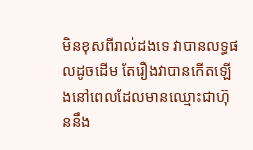មិនខុសពីរាល់ដងទេ វាបានលទ្ធផលដូចដើម តែរឿងវាបានកើតឡើងនៅពេលដែលមានឈ្មោះជាហ៊ុននឹង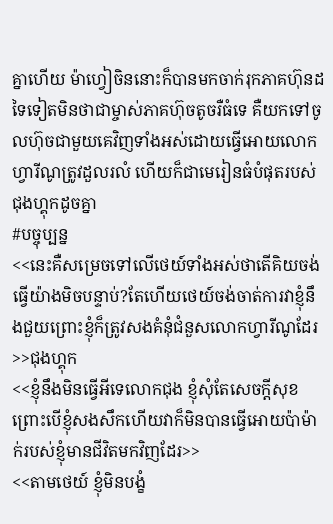គ្នាហើយ ម៉ាហ្វៀចិននោះក៏បានមកចាក់រុកភាគហ៊ុនដទៃទៀតមិនថាជាម្ចាស់ភាគហ៊ុចតូចរឺធំទេ គឺយកទៅចូលហ៊ុចជាមួយគេវិញទាំងអស់ដោយធ្វើអោយលោកហ្វារីណូត្រូវដួលរលំ ហើយក៏ជាមេរៀនធំបំផុតរបស់ជុងហ្គុកដូចគ្នា
#បច្ចុប្បន្ន
<<នេះគឺសម្រេចទៅលើថេយ៍ទាំងអស់ថាតើគិយចង់ធ្វើយ៉ាងមិចបន្ទាប់?តែហើយថេយ៍ចង់ចាត់ការវាខ្ញុំនឹងជួយព្រោះខ្ញុំក៏ត្រូវសងគំនុំជំនួសលោកហ្វារីណូដែរ>>ជុងហ្គុក
<<ខ្ញុំនឹងមិនធ្វើអីទេលោកជុង ខ្ញុំសុំតែសេចក្តីសុខ ព្រោះបើខ្ញុំសងសឹកហើយវាក៏មិនបានធ្វើអោយប៉ាម៉ាក់របស់ខ្ញុំមានជីវិតមកវិញដែរ>>
<<តាមថេយ៍ ខ្ញុំមិនបង្ខំ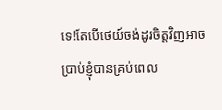ទេ!តែបើថេយ៍ចង់ដូរចិត្តវិញអាចប្រាប់ខ្ញុំបានគ្រប់ពេល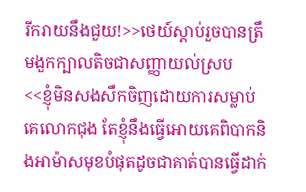រីករាយនឹងជួយ!>>ថេយ៍ស្តាប់រួចបានត្រឹមងួកក្បាលតិចជាសញ្ញាយល់ស្រប
<<ខ្ញុំមិនសងសឹកចិញដោយការសម្លាប់គេលោកជុង តែខ្ញុំនឹងធ្វើអោយគេពិបាកនិងអាម៉ាសមុខបំផុតដូចជាគាត់បានធ្វើដាក់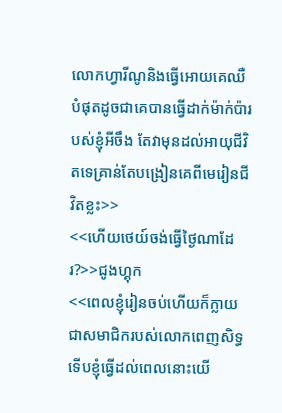លោកហ្វារីណូនិងធ្វើអោយគេឈឺបំផុតដូចជាគេបានធ្វើដាក់ម៉ាក់ប៉ារបស់ខ្ញុំអីចឹង តែវាមុនដល់អាយុជីវិតទេគ្រាន់តែបង្រៀនគេពីមេរៀនជីវិតខ្លះ>>
<<ហើយថេយ៍ចង់ធ្វើថ្ងៃណាដែរ?>>ជូងហ្គុក
<<ពេលខ្ញុំរៀនចប់ហើយក៏ក្លាយជាសមាជិករបស់លោកពេញសិទ្ធទើបខ្ញុំធ្វើដល់ពេលនោះយើ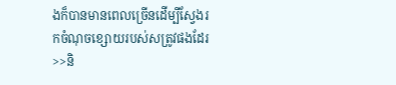ងក៏បានមានពេលច្រើនដើម្បីស្វែងរកចំណុចខ្សោយរបស់សត្រូវផងដែរ>>និ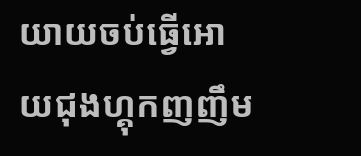យាយចប់ធ្វើអោយជុងហ្គុកញញឹម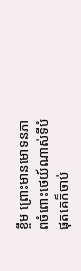ខ្ចឹម ព្រោះមានមោទនភាពចំពោះថេយ៍ណាស់ទីបំផុតគេក៏ចាប់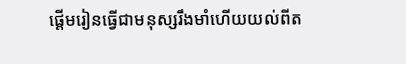ផ្តើមរៀនធ្វើជាមនុស្សរឹងមាំហើយយល់ពីត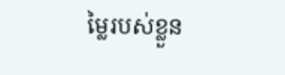ម្លៃរបស់ខ្លួន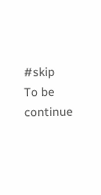#skip
To be continue